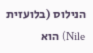הנילוס (בלועזית Nile) הוא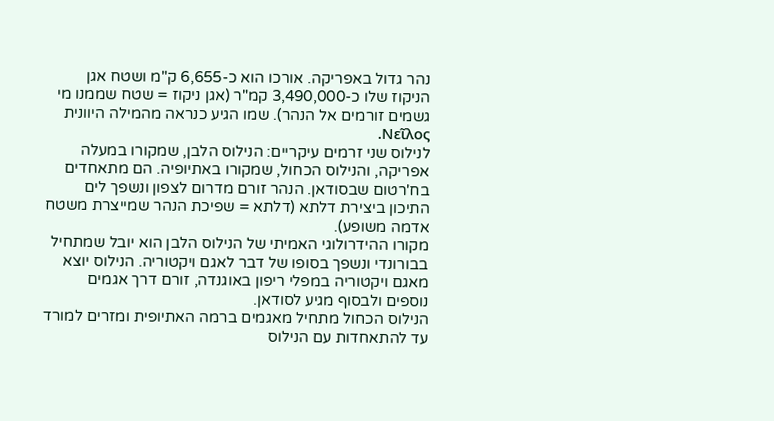נהר גדול באפריקה. אורכו הוא כ-6,655 ק"מ ושטח אגן הניקוז שלו כ-3,490,000 קמ"ר (אגן ניקוז = שטח שממנו מי גשמים זורמים אל הנהר). שמו הגיע כנראה מהמילה היוונית Νεῖλος.
לנילוס שני זרמים עיקריים: הנילוס הלבן, שמקורו במעלה אפריקה, והנילוס הכחול, שמקורו באתיופיה. הם מתאחדים בח'רטום שבסודאן. הנהר זורם מדרום לצפון ונשפך לים התיכון ביצירת דלתא (דלתא = שפיכת הנהר שמייצרת משטח אדמה משופע).
מקורו ההידרולוגי האמיתי של הנילוס הלבן הוא יובל שמתחיל בבורונדי ונשפך בסופו של דבר לאגם ויקטוריה. הנילוס יוצא מאגם ויקטוריה במפלי ריפון באוגנדה, זורם דרך אגמים נוספים ולבסוף מגיע לסודאן.
הנילוס הכחול מתחיל מאגמים ברמה האתיופית ומזרים למורד עד להתאחדות עם הנילוס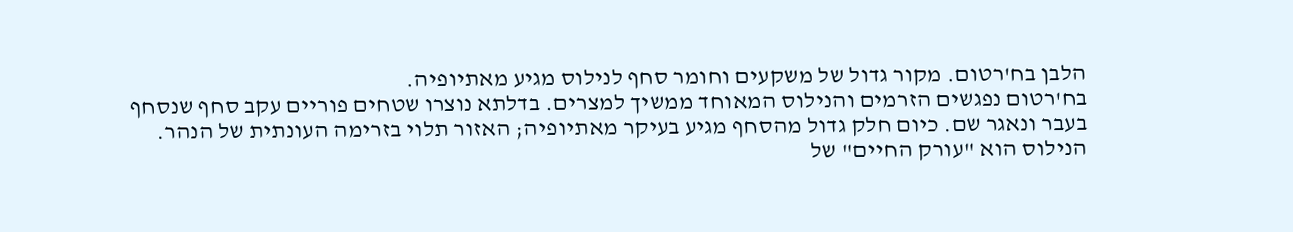הלבן בח'רטום. מקור גדול של משקעים וחומר סחף לנילוס מגיע מאתיופיה.
בח'רטום נפגשים הזרמים והנילוס המאוחד ממשיך למצרים. בדלתא נוצרו שטחים פוריים עקב סחף שנסחף בעבר ונאגר שם. כיום חלק גדול מהסחף מגיע בעיקר מאתיופיה; האזור תלוי בזרימה העונתית של הנהר.
הנילוס הוא "עורק החיים" של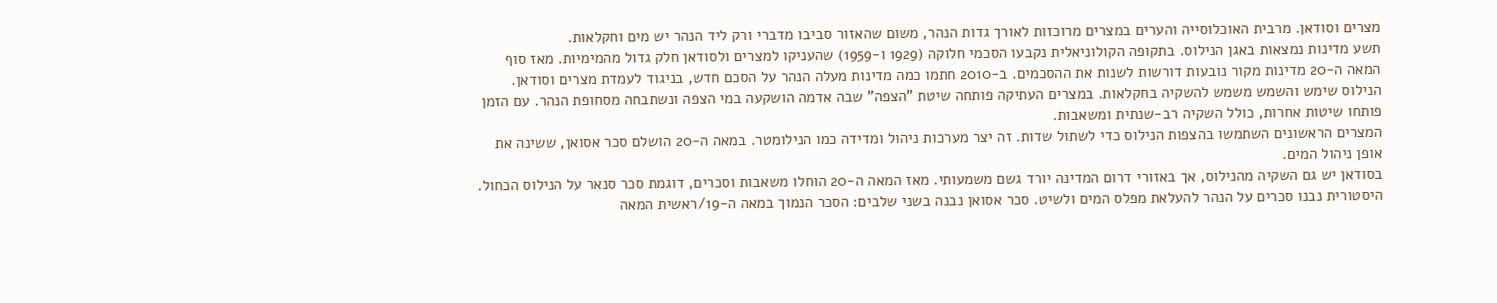מצרים וסודאן. מרבית האוכלוסייה והערים במצרים מרוכזות לאורך גדות הנהר, משום שהאזור סביבו מדברי ורק ליד הנהר יש מים וחקלאות.
תשע מדינות נמצאות באגן הנילוס. בתקופה הקולוניאלית נקבעו הסכמי חלוקה (1929 ו-1959) שהעניקו למצרים ולסודאן חלק גדול מהמימיות. מאז סוף המאה ה-20 מדינות מקור נובעות דורשות לשנות את ההסכמים. ב-2010 חתמו כמה מדינות מעלה הנהר על הסכם חדש, בניגוד לעמדת מצרים וסודאן.
הנילוס שימש והשמש משמש להשקיה בחקלאות. במצרים העתיקה פותחה שיטת "הצפה" שבה אדמה הושקעה במי הצפה ונשתבחה מסחופת הנהר. עם הזמן פותחו שיטות אחרות, כולל השקיה רב-שנתית ומשאבות.
המצרים הראשונים השתמשו בהצפות הנילוס כדי לשתול שדות. זה יצר מערכות ניהול ומדידה כמו הנילומטר. במאה ה-20 הושלם סכר אסואן, ששינה את אופן ניהול המים.
בסודאן יש גם השקיה מהנילוס, אך באזורי דרום המדינה יורד גשם משמעותי. מאז המאה ה-20 הוחלו משאבות וסכרים, דוגמת סכר סנאר על הנילוס הכחול.
היסטורית נבנו סכרים על הנהר להעלאת מפלס המים ולשיט. סכר אסואן נבנה בשני שלבים: הסכר הנמוך במאה ה-19/ראשית המאה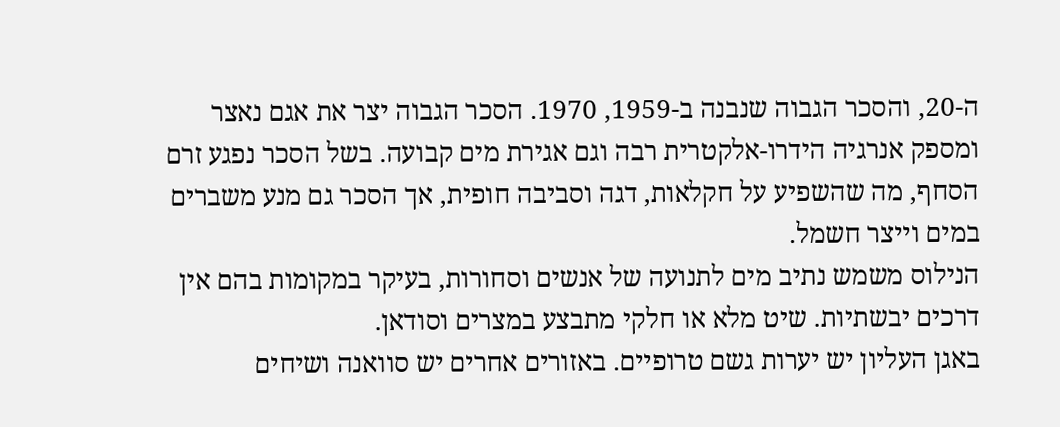ה-20, והסכר הגבוה שנבנה ב-1959, 1970. הסכר הגבוה יצר את אגם נאצר ומספק אנרגיה הידרו-אלקטרית רבה וגם אגירת מים קבועה. בשל הסכר נפגע זרם הסחף, מה שהשפיע על חקלאות, דגה וסביבה חופית, אך הסכר גם מנע משברים במים וייצר חשמל.
הנילוס משמש נתיב מים לתנועה של אנשים וסחורות, בעיקר במקומות בהם אין דרכים יבשתיות. שיט מלא או חלקי מתבצע במצרים וסודאן.
באגן העליון יש יערות גשם טרופיים. באזורים אחרים יש סוואנה ושיחים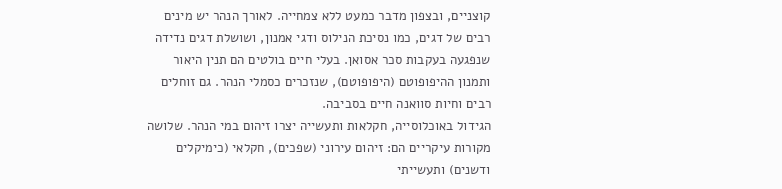קוצניים, ובצפון מדבר כמעט ללא צמחייה. לאורך הנהר יש מינים רבים של דגים, כמו נסיכת הנילוס ודגי אמנון, ושושלת דגים נדידה שנפגעה בעקבות סכר אסואן. בעלי חיים בולטים הם תנין היאור ותמנון ההיפופוטם (היפופוטם), שנזכרים כסמלי הנהר. גם זוחלים רבים וחיות סוואנה חיים בסביבה.
הגידול באוכלוסייה, חקלאות ותעשייה יצרו זיהום במי הנהר. שלושה מקורות עיקריים הם: זיהום עירוני (שפכים), חקלאי (כימיקלים ודשנים) ותעשייתי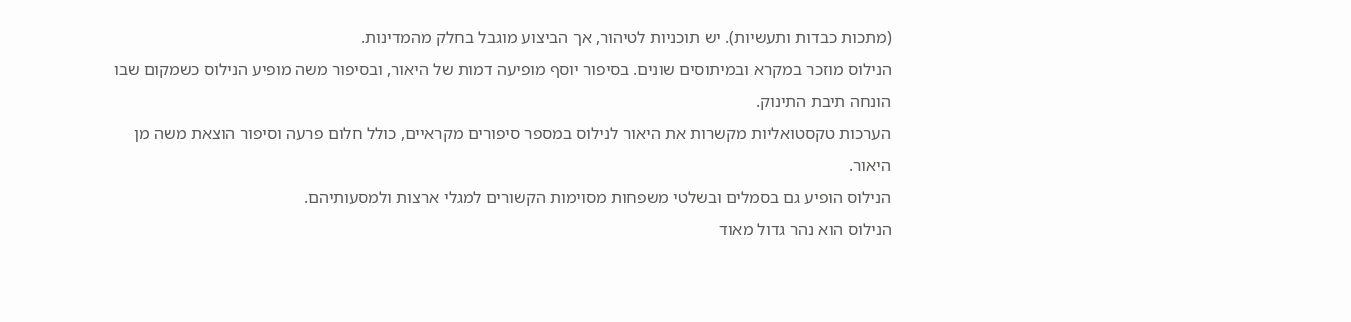(מתכות כבדות ותעשיות). יש תוכניות לטיהור, אך הביצוע מוגבל בחלק מהמדינות.
הנילוס מוזכר במקרא ובמיתוסים שונים. בסיפור יוסף מופיעה דמות של היאור, ובסיפור משה מופיע הנילוס כשמקום שבו הונחה תיבת התינוק.
הערכות טקסטואליות מקשרות את היאור לנילוס במספר סיפורים מקראיים, כולל חלום פרעה וסיפור הוצאת משה מן היאור.
הנילוס הופיע גם בסמלים ובשלטי משפחות מסוימות הקשורים למגלי ארצות ולמסעותיהם.
הנילוס הוא נהר גדול מאוד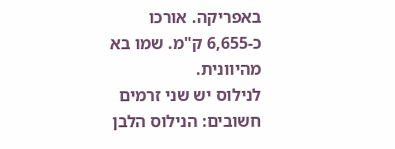באפריקה. אורכו כ-6,655 ק"מ. שמו בא מהיוונית.
לנילוס יש שני זרמים חשובים: הנילוס הלבן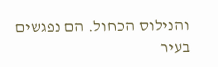והנילוס הכחול. הם נפגשים בעיר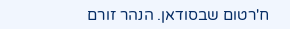ח'רטום שבסודאן. הנהר זורם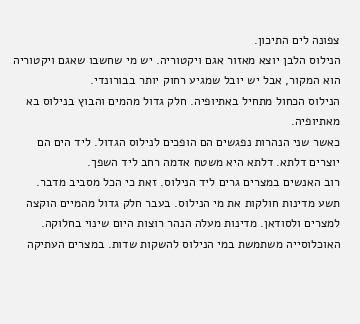צפונה לים התיכון.
הנילוס הלבן יוצא מאזור אגם ויקטוריה. יש מי שחשבו שאגם ויקטוריה הוא המקור, אבל יש יובל שמגיע רחוק יותר בבורונדי.
הנילוס הכחול מתחיל באתיופיה. חלק גדול מהמים והבוץ בנילוס בא מאתיופיה.
כאשר שני הנהרות נפגשים הם הופכים לנילוס הגדול. ליד הים הם יוצרים דלתא. דלתא היא משטח אדמה רחב ליד השפך.
רוב האנשים במצרים גרים ליד הנילוס. זאת כי הכל מסביב מדבר.
תשע מדינות חולקות את מי הנילוס. בעבר חלק גדול מהמיים הוקצה למצרים ולסודאן. מדינות מעלה הנהר רוצות היום שינוי בחלוקה.
האוכלוסייה משתמשת במי הנילוס להשקות שדות. במצרים העתיקה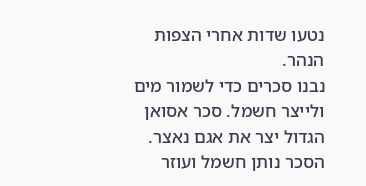נטעו שדות אחרי הצפות הנהר.
נבנו סכרים כדי לשמור מים ולייצר חשמל. סכר אסואן הגדול יצר את אגם נאצר. הסכר נותן חשמל ועוזר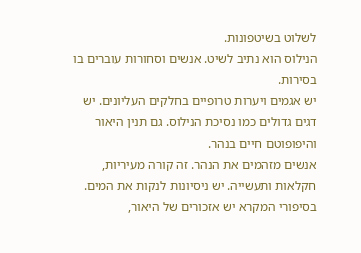לשלוט בשיטפונות.
הנילוס הוא נתיב לשיט. אנשים וסחורות עוברים בו בסירות.
יש אגמים ויערות טרופיים בחלקים העליונים. יש דגים גדולים כמו נסיכת הנילוס. גם תנין היאור והיפופוטם חיים בנהר.
אנשים מזהמים את הנהר. זה קורה מעיריות, חקלאות ותעשייה. יש ניסיונות לנקות את המים.
בסיפורי המקרא יש אזכורים של היאור,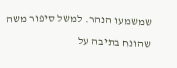שמשמעו הנהר. למשל סיפור משה שהונח בתיבה על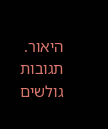היאור.
תגובות גולשים